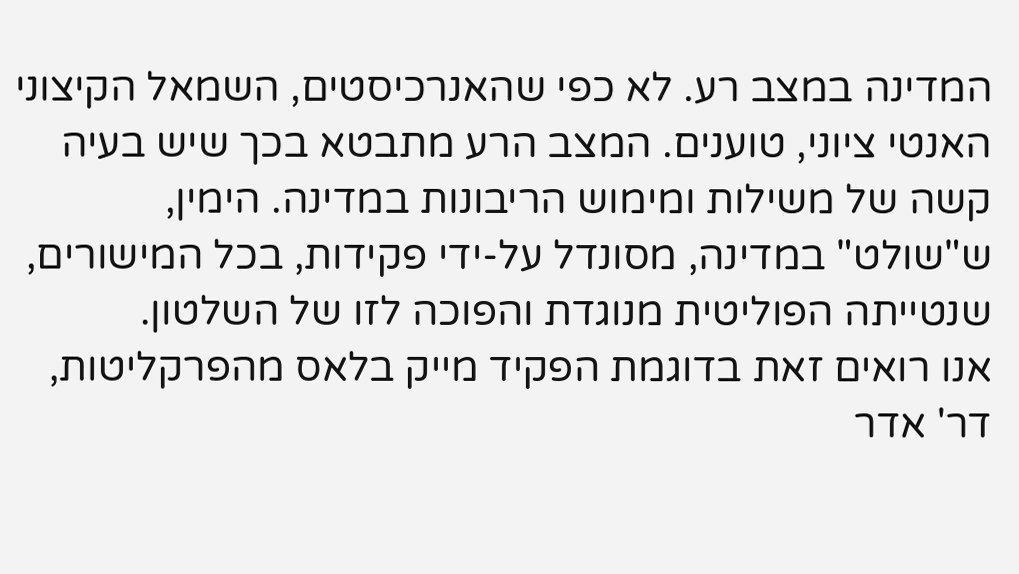המדינה במצב רע. לא כפי שהאנרכיסטים, השמאל הקיצוני האנטי ציוני, טוענים. המצב הרע מתבטא בכך שיש בעיה קשה של משילות ומימוש הריבונות במדינה. הימין, ש"שולט" במדינה, מסונדל על-ידי פקידות, בכל המישורים, שנטייתה הפוליטית מנוגדת והפוכה לזו של השלטון.
אנו רואים זאת בדוגמת הפקיד מייק בלאס מהפרקליטות, דר' אדר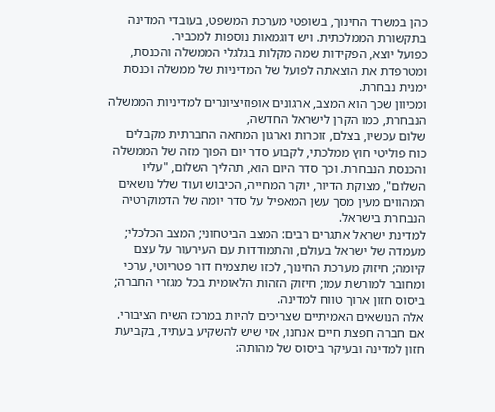כהן במשרד החינוך, בשופטי מערכת המשפט, בעובדי המדינה בתקשורת הממלכתית. ויש דוגמאות נוספות למכביר.
כפועל יוצא, הפקידות שמה מקלות בגלגלי הממשלה והכנסת, ומטרפדת את הוצאתה לפועל של המדיניות של ממשלה וכנסת ימנית נבחרת.
ומכיוון שכך הוא המצב, ארגונים אופוזיציונרים למדיניות הממשלה הנבחרת, כמו הקרן לישראל החדשה,
שלום עכשיו, בצלם, זוכרות וארגון המחאה החברתית מקבלים כוח פוליטי חוץ ממלכתי, לקבוע סדר יום הפוך מזה של הממשלה והכנסת הנבחרת. וכך סדר היום הוא, תהליך השלום, "עליו השלום", מצוקת הדיור, יוקר המחייה, הכיבוש ועוד שלל נושאים המהווים מעין מסך עשן המאפיל על סדר יומה של הדמוקרטיה הנבחרת בישראל.
למדינת ישראל אתגרים רבים: המצב הביטחוני; המצב הכלכלי; מעמדה של ישראל בעולם, והתמודדות עם העירעור על עצם קיומה; חיזוק מערכת החינוך, לכזו שתצמיח דור פטריוטי, ערכי ומחובר למורשת עמו; חיזוק הזהות הלאומית בכל מגזרי החברה; ביסוס חזון ארוך טווח למדינה.
אלה הנושאים האמיתיים שצריכים להיות במרכז השיח הציבורי. אם חברה חפצת חיים אנחנו, אזי שיש להשקיע בעתיד, בקביעת חזון למדינה ובעיקר ביסוס של מהותה: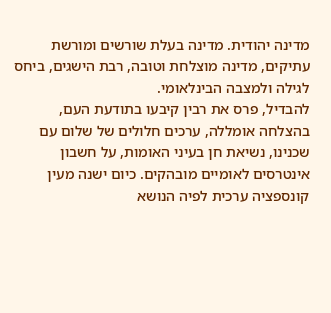מדינה יהודית. מדינה בעלת שורשים ומורשת עתיקים, מדינה מוצלחת וטובה, רבת הישגים, ביחס לגילה ולמצבה הבינלאומי.
להבדיל, פרס את רבין קיבעו בתודעת העם, בהצלחה אומללה, ערכים חלולים של שלום עם שכנינו, נשיאת חן בעיני האומות, על חשבון אינטרסים לאומיים מובהקים. כיום ישנה מעין קונספציה ערכית לפיה הנושא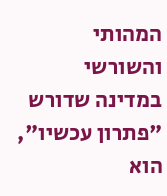המהותי והשורשי במדינה שדורש "פתרון עכשיו", הוא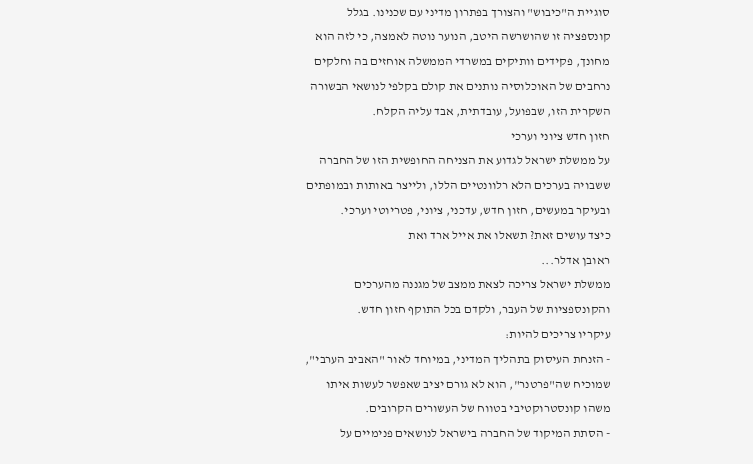סוגיית ה"כיבוש" והצורך בפתרון מדיני עם שכנינו. בגלל קונספציה זו שהושרשה היטב, הנוער נוטה לאמצה, כי לזה הוא מחונך, פקידים וותיקים במשרדי הממשלה אוחזים בה וחלקים נרחבים של האוכלוסיה נותנים את קולם בקלפי לנושאי הבשורה השקרית הזו, שבפועל, עובדתית, אבד עליה הקלח.
חזון חדש ציוני וערכי
על ממשלת ישראל לגדוע את הצניחה החופשית הזו של החברה ששבויה בערכים הלא רלוונטיים הללו, ולייצר באותות ובמופתים ובעיקר במעשים, חזון חדש, עדכני, ציוני, פטריוטי וערכי.
כיצד עושים זאת? תשאלו את אייל ארד ואת
ראובן אדלר...
ממשלת ישראל צריכה לצאת ממצב של מגננה מהערכים והקונספציות של העבר, ולקדם בכל התוקף חזון חדש.
עיקריו צריכים להיות:
- הזנחת העיסוק בתהליך המדיני, במיוחד לאור "האביב הערבי", שמוכיח שה"פרטנר", הוא לא גורם יציב שאפשר לעשות איתו משהו קונסטרוקטיבי בטווח של העשורים הקרובים.
- הסתת המיקוד של החברה בישראל לנושאים פנימיים על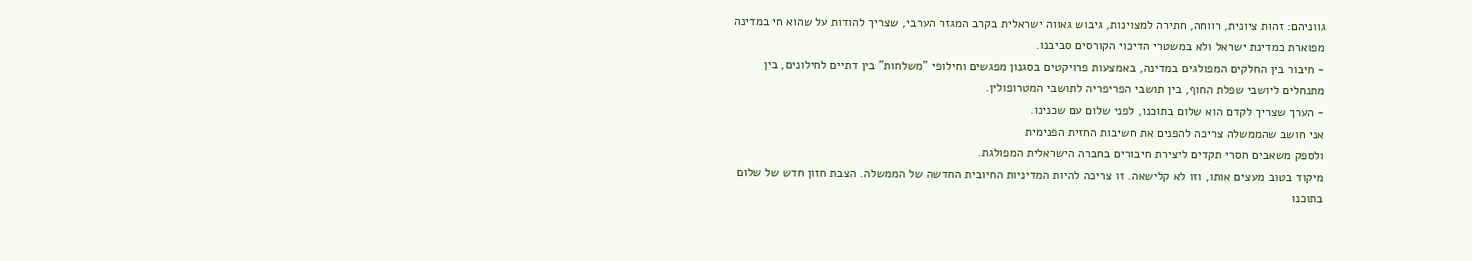גווניהם: זהות ציונית, רווחה, חתירה למצוינות, גיבוש גאווה ישראלית בקרב המגזר הערבי, שצריך להודות על שהוא חי במדינה מפוארת כמדינת ישראל ולא במשטרי הדיכוי הקורסים סביבנו.
- חיבור בין החלקים המפולגים במדינה, באמצעות פרויקטים בסגנון מפגשים וחילופי "משלחות" בין דתיים לחילונים, בין מתנחלים ליושבי שפלת החוף, בין תושבי הפריפריה לתושבי המטרופולין.
- הערך שצריך לקדם הוא שלום בתוכנו, לפני שלום עם שכנינו.
אני חושב שהממשלה צריכה להפנים את חשיבות החזית הפנימית
ולספק משאבים חסרי תקדים ליצירת חיבורים בחברה הישראלית המפולגת.
מיקוד בטוב מעצים אותו, וזו לא קלישאה. זו צריכה להיות המדיניות החיובית החדשה של הממשלה. הצבת חזון חדש של שלום בתוכנו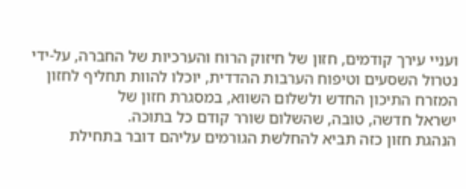ועניי עירך קודמים, חזון של חיזוק הרוח והערכיות של החברה, על-ידי נטרול השסעים וטיפוח הערבות ההדדית, יוכלו להוות תחליף לחזון המזרח התיכון החדש ולשלום השווא, במסגרת חזון של
ישראל חדשה, טובה, שהשלום שורר קודם כל בתוכה.
הנהגת חזון כזה תביא להחלשת הגורמים עליהם דובר בתחילת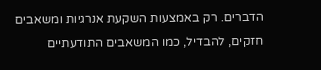הדברים. רק באמצעות השקעת אנרגיות ומשאבים חזקים, להבדיל, כמו המשאבים התודעתיים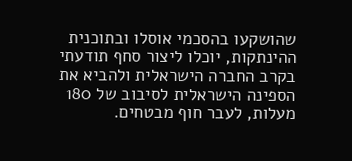שהושקעו בהסכמי אוסלו ובתוכנית ההינתקות, יוכלו ליצור סחף תודעתי בקרב החברה הישראלית ולהביא את הספינה הישראלית לסיבוב של 180 מעלות, לעבר חוף מבטחים.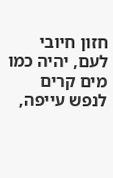חזון חיובי לעם, יהיה כמו מים קרים לנפש עייפה,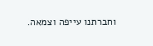וחברתנו עייפה וצמאה.